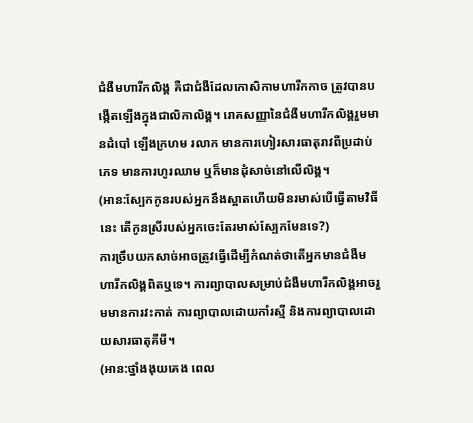ជំងឺមហារីកលិង្គ គឺជាជំងឺដែលកោសិកាមហារីកកាច ត្រូវបានបង្កើតឡើងក្នុងជាលិកាលិង្គ។ រោគសញ្ញានៃជំងឺមហារីកលិង្គរួមមានដំបៅ ឡើងក្រហម រលាក មានការហៀរសារធាតុរាវពីប្រដាប់ភេទ មានការហូរឈាម ឬក៏មានដុំសាច់នៅលើលិង្គ។
(អាន:ស្បែកកូនរបស់អ្នកនឹងស្អាតហើយមិនរមាស់បើធ្វើតាមវិធីនេះ តើកូនស្រីរបស់អ្នកចេះតែរមាស់ស្បែកមែនទេ?)
ការច្រឹបយកសាច់អាចត្រូវធ្វើដើម្បីកំណត់ថាតើអ្នកមានជំងឺមហារីកលិង្គពិតឬទេ។ ការព្យាបាលសម្រាប់ជំងឺមហារីកលិង្គអាចរួមមានការវះកាត់ ការព្យាបាលដោយកាំរស្មី និងការព្យាបាលដោយសារធាតុគីមី។
(អាន:ថ្នាំងងុយគេង ពេល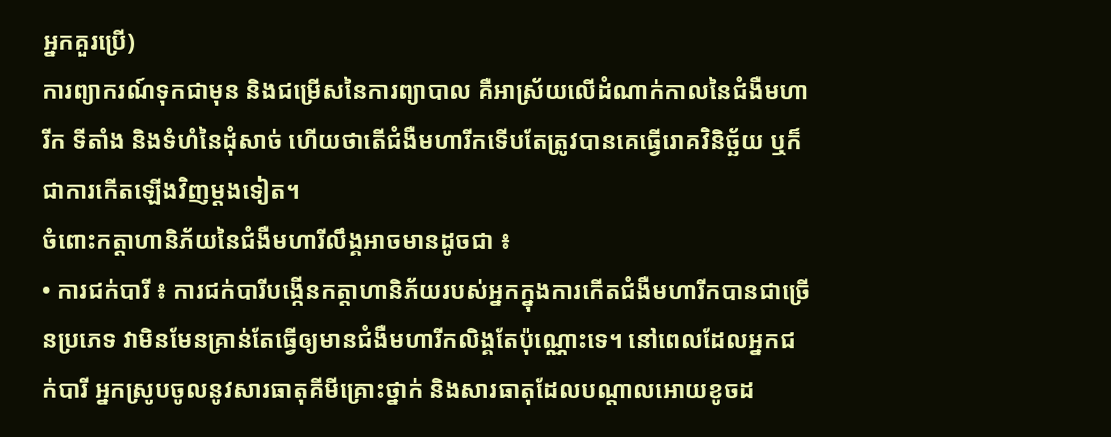អ្នកគួរប្រើ)
ការព្យាករណ៍ទុកជាមុន និងជម្រើសនៃការព្យាបាល គឺអាស្រ័យលើដំណាក់កាលនៃជំងឺមហារីក ទីតាំង និងទំហំនៃដុំសាច់ ហើយថាតើជំងឺមហារីកទើបតែត្រូវបានគេធ្វើរោគវិនិច្ឆ័យ ឬក៏ជាការកើតឡើងវិញម្តងទៀត។
ចំពោះកត្តាហានិភ័យនៃជំងឺមហារីលឹង្គអាចមានដូចជា ៖
• ការជក់បារី ៖ ការជក់បារីបង្កើនកត្តាហានិភ័យរបស់អ្នកក្នុងការកើតជំងឺមហារីកបានជាច្រើនប្រភេទ វាមិនមែនគ្រាន់តែធ្វើឲ្យមានជំងឺមហារីកលិង្គតែប៉ុណ្ណោះទេ។ នៅពេលដែលអ្នកជក់បារី អ្នកស្រូបចូលនូវសារធាតុគីមីគ្រោះថ្នាក់ និងសារធាតុដែលបណ្តាលអោយខូចដ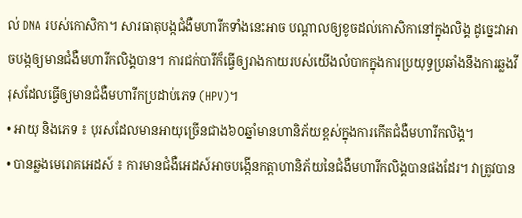ល់ DNA របស់កោសិកា។ សារធាតុបង្កជំងឺមហារីកទាំងនេះអាច បណ្តាលឲ្យខូចដល់កោសិកានៅក្នុងលិង្គ ដូច្នេះវាអាចបង្កឲ្យមានជំងឺមហារីកលិង្គបាន។ ការជក់បារីក៏ធ្វើឲ្យរាងកាយរបស់យើងលំបាកក្នុងការប្រយុទ្ធប្រឆាំងនឹងការឆ្លងវីរុសដែលធ្វើឲ្យមានជំងឺមហារីកប្រដាប់ភេទ (HPV)។
• អាយុ និងភេទ ៖ បុរសដែលមានអាយុច្រើនជាង៦០ឆ្នាំមានហានិភ័យខ្ពស់ក្នុងការកើតជំងឺមហារីកលិង្គ។
• បានឆ្លងមេរោគអេដស៍ ៖ ការមានជំងឺអេដស៍អាចបង្កើនកត្តាហានិភ័យនៃជំងឺមហារីកលិង្គបានផងដែរ។ វាត្រូវបាន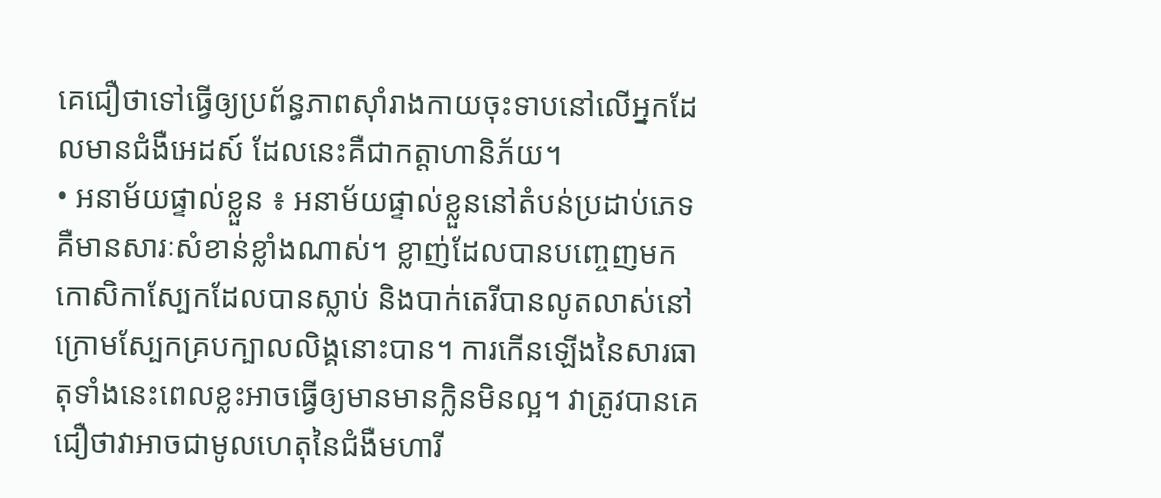គេជឿថាទៅធ្វើឲ្យប្រព័ន្ធភាពស៊ាំរាងកាយចុះទាបនៅលើអ្នកដែលមានជំងឺអេដស៍ ដែលនេះគឺជាកត្តាហានិភ័យ។
• អនាម័យផ្ទាល់ខ្លួន ៖ អនាម័យផ្ទាល់ខ្លួននៅតំបន់ប្រដាប់ភេទ គឺមានសារៈសំខាន់ខ្លាំងណាស់។ ខ្លាញ់ដែលបានបញ្ចេញមក កោសិកាស្បែកដែលបានស្លាប់ និងបាក់តេរីបានលូតលាស់នៅក្រោមស្បែកគ្របក្បាលលិង្គនោះបាន។ ការកើនឡើងនៃសារធាតុទាំងនេះពេលខ្លះអាចធ្វើឲ្យមានមានក្លិនមិនល្អ។ វាត្រូវបានគេជឿថាវាអាចជាមូលហេតុនៃជំងឺមហារី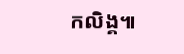កលិង្គ៕